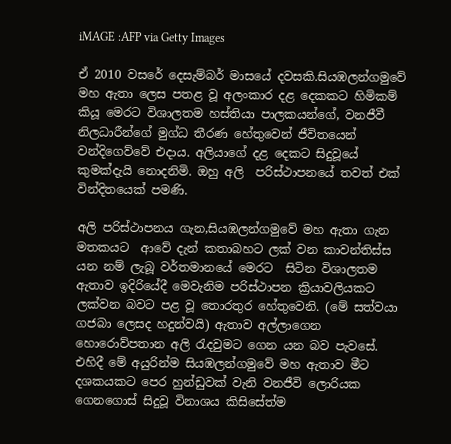iMAGE :AFP via Getty Images

ඒ 2010 වසරේ දෙසැම්බර් මාසයේ දවසකි.සියඹලන්ගමුවේ මහ ඇතා ලෙස පතළ වූ අලංකාර දළ දෙකකට හිමිකම් කියූ මෙරට විශාලතම හස්තියා පාලකයන්ගේ, වනජීවී නිලධාරීන්ගේ මුග්ධ තීරණ හේතුවෙන් ජීවිතයෙන් වන්දිගෙව්වේ එදාය. අලියාගේ දළ දෙකට සිදුවූයේ කුමක්දැයි නොදනිමි. ඔහු අලි  පරිස්ථාපනයේ තවත් එක් වින්දිතයෙක් පමණි.

අලි පරිස්ථාපනය ගැන,සියඹලන්ගමුවේ මහ ඇතා ගැන මතකයට  ආවේ දැන් කතාබහට ලක් වන කාවන්තිස්ස යන නම් ලැබූ ව‍ර්තමානයේ මෙරට  සිටින විශාලතම ඇතාව ඉදිරියේදී මෙවැනිම පරිස්ථාපන ක්‍රියාවලියකට ලක්වන බවට පළ වූ තොරතුර හේතුවෙනි. (මේ සත්වයා ගජබා ලෙසද හදුන්වයි) ඇතාව අල්ලාගෙන හොරොව්පතාන අලි රැදවුමට ගෙන යන බව පැවසේ. එහිදී මේ අයුරින්ම සියඹලන්ගමුවේ මහ ඇතාව මීට දශකයකට පෙර හුන්ඩුවක් වැනි වනජීවි ලොරියක ගෙනගොස් සිදුවූ විනාශය කිසිසේත්ම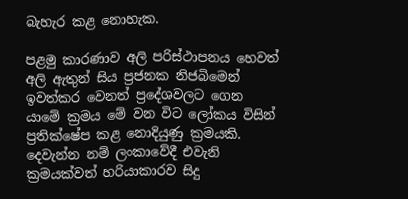බැහැර කළ නොහැක.

පළමු කාරණාව අලි පරිස්ථාපනය හෙවත් අලි ඇතුන් සිය ප්‍රජනක නිජබිමෙන් ඉවත්කර වෙනත් ප්‍රදේශවලට ගෙන යාමේ ක්‍රමය මේ වන විට ලෝකය විසින් ප්‍රතික්ෂේප කළ නොදියුණු ක්‍රමයකි. දෙවැන්න නම් ලංකාවේදී එවැනි ක්‍රමයක්වත් හරියාකාරව සිදු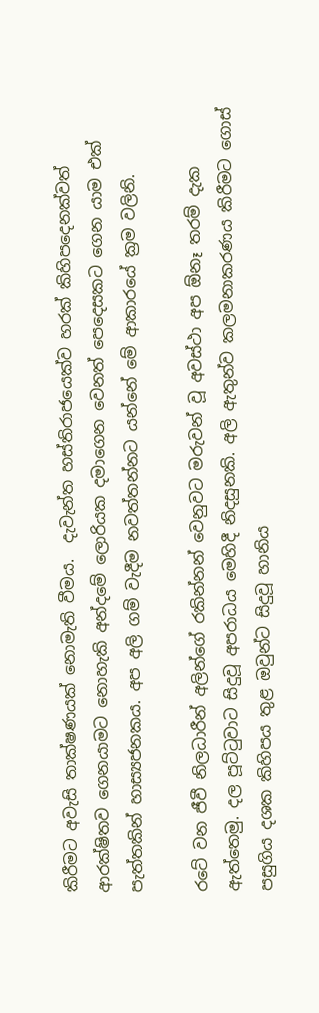කිරීමට අවැසි තාක්ෂණයක් නොමැති වීමය.  දැවැන්ත හස්තිරාජයෙක්ව හරක් කිහිපදෙනක්වත් ආරක්ෂිතව ගෙනයාමට නොහැකි අන්දමේ ලොරියක දමාගෙන වෙනත් පෙදෙසකට ගෙන යාම එක් පැත්තකින් හාස්‍යජනකය. අප අලි ගම් වැදීම නවත්තන්නට යන්නේ මේ ආකාරයේ ක්‍රම වලිනි.

රටේ වන ජීවී නිලධාරීන් අලින්ගේ රකින්නන් වෙනුවට මරුවන් වූ අවස්ථා අප ඕනෑ තරම් දැක ඇත්තෙමු. දල පූට්ටුවාට සිදුවූ අපරාධය මෙහිදී නිදසුනකි. අලි ඇතුන්ව කලමනාකරණය කිරීමට ගොස් පසුගිය දශක කිහිපය තුළ ඔවුන්ට සිදුවූ හානිය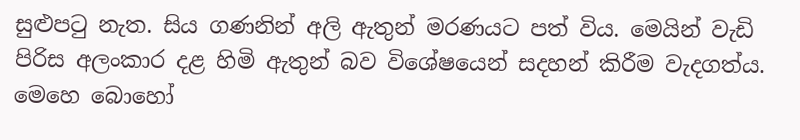සුළුපටු නැත. සිය ගණනින් අලි ඇතුන් මරණයට පත් විය. මෙයින් වැඩි පිරිස අලංකාර දළ හිමි ඇතුන් බව විශේෂයෙන් සදහන් කිරීම වැදගත්ය. මෙහෙ බොහෝ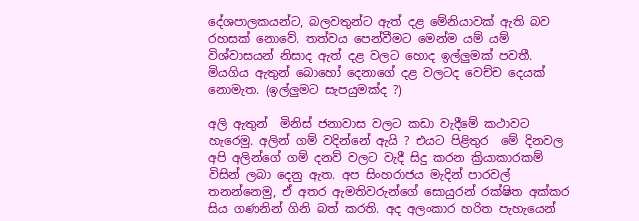දේශපාලකයන්ට, බලවතුන්ට ඇත් දළ මේනියාවක් ඇති බව රහසක් නොවේ. තත්වය පෙන්වීමට මෙන්ම යම් යම් විශ්වාසයන් නිසාද ඇත් දළ වලට හොද ඉල්ලුමක් පවතී. මියගිය ඇතුන් බොහෝ දෙනාගේ දළ වලටද වෙච්ච දෙයක් නොමැත. (ඉල්ලුමට සැපයුමක්ද ?)

අලි ඇතුන්  මිනිස් ජනාවාස වලට කඩා වැදීමේ කථාවට හැරෙමු. අලින් ගම් වදින්නේ ඇයි ? එයට පිළිතුර  මේ දිනවල අපි අලින්ගේ ගම් දනව් වලට වැදී සිදු කරන ක්‍රියාකාරකම් විසින් ලබා දෙනු ඇත. අප සිංහරාජය මැදින් පාරවල් තනන්නෙමු, ඒ අතර ඇමතිවරුන්ගේ සොයුරන් රක්ෂිත අක්කර සිය ගණනින් ගිනි බත් කරති. අද අලංකාර හරිත පැහැයෙන්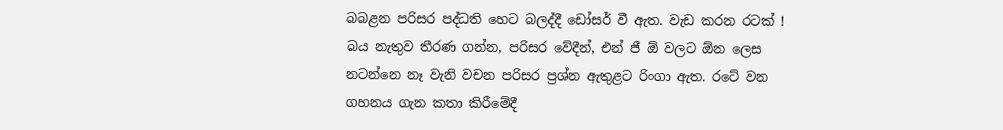බබළන පරිසර පද්ධති හෙට බලද්දී ඩෝසර් වී ඇත. වැඩ කරන රටක් ! බය නැතුව තීරණ ගන්න, පරිසර වේදීන්, එන් ජී ඕ වලට ඕන ලෙස නටන්නෙ නෑ වැනි වචන පරිසර ප්‍රශ්න ඇතුළට රිංගා ඇත. රටේ වන ගහනය ගැන කතා කිරීමේදී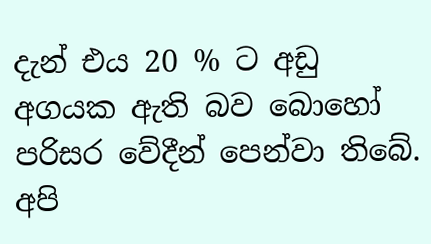දැන් එය 20 % ට අඩු අගයක ඇති බව බොහෝ පරිසර වේදීන් පෙන්වා තිබේ. අපි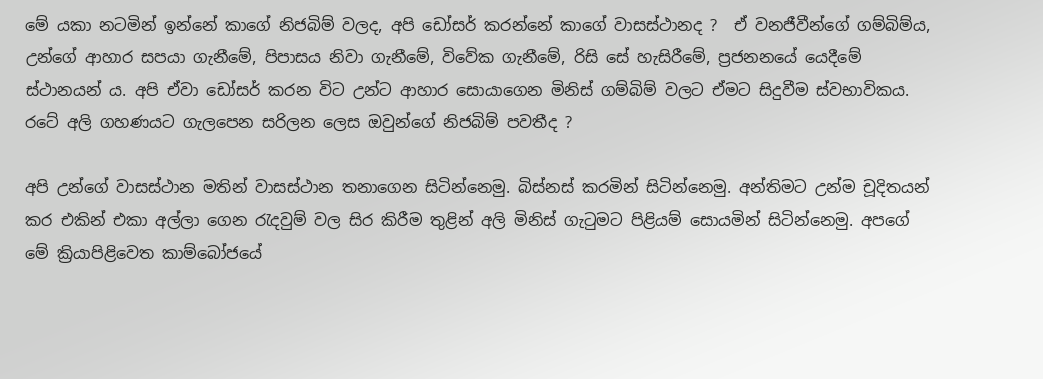මේ යකා නටමින් ඉන්නේ කාගේ නිජබිම් වලද, අපි ඩෝසර් කරන්නේ කාගේ වාසස්ථානද ?  ඒ වනජීවීන්ගේ ගම්බිම්ය, උන්ගේ ආහාර සපයා ගැනීමේ, පිපාසය නිවා ගැනීමේ, විවේක ගැනීමේ, රිසි සේ හැසිරීමේ, ප්‍රජනනයේ යෙදීමේ ස්ථානයන් ය. අපි ඒවා ඩෝසර් කරන විට උන්ට ආහාර සොයාගෙන මිනිස් ගම්බිම් වලට ඒමට සිදුවීම ස්වභාවිකය. රටේ අලි ගහණයට ගැලපෙන සරිලන ලෙස ඔවුන්ගේ නිජබිම් පවතීද ?

අපි උන්ගේ වාසස්ථාන මතින් වාසස්ථාන තනාගෙන සිටින්නෙමු. බිස්නස් කරමින් සිටින්නෙමු. අන්තිමට උන්ම චූදිතයන් කර එකින් එකා අල්ලා ගෙන රැදවුම් වල සිර කිරීම තුළින් අලි මිනිස් ගැටුමට පිළියම් සොයමින් සිටින්නෙමු. අපගේ මේ ක්‍රියාපිළිවෙත කාම්බෝජයේ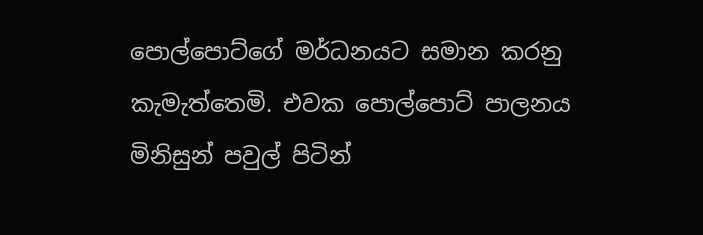පොල්පොට්ගේ මර්ධනයට සමාන කරනු කැමැත්තෙමි. එවක පොල්පොට් පාලනය මිනිසුන් පවුල් පිටින්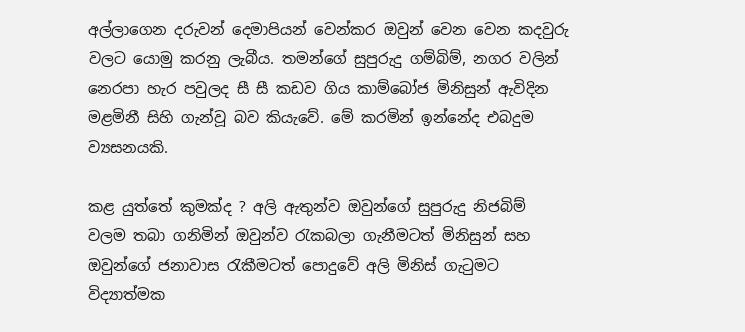අල්ලාගෙන දරුවන් දෙමාපියන් වෙන්කර ඔවුන් වෙන වෙන කදවුරු වලට යොමු කරනු ලැබීය. තමන්ගේ සුපුරුදු ගම්බිම්, නගර වලින් නෙරපා හැර පවුලද සී සී කඩව ගිය කාම්බෝජ මිනිසුන් ඇවිදින මළමිනී සිහි ගැන්වූ බව කියැවේ. මේ කරමින් ඉන්නේද එබදුම ව්‍යසනයකි.

කළ යුත්තේ කුමක්ද ? අලි ඇතුන්ව ඔවුන්ගේ සුපුරුදු නිජබිම් වලම තබා ගනිමින් ඔවුන්ව රැකබලා ගැනීමටත් මිනිසුන් සහ ඔවුන්ගේ ජනාවාස රැකීමටත් පොදුවේ අලි මිනිස් ගැටුමට විද්‍යාත්මක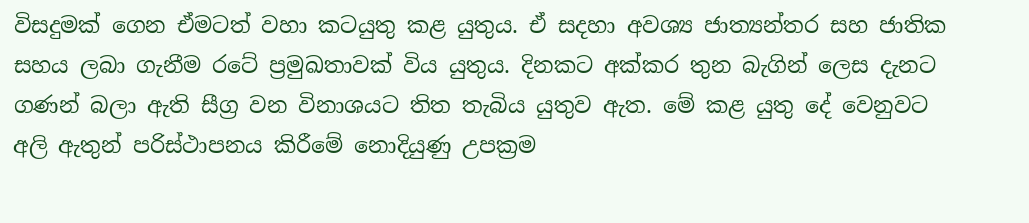විසදුමක් ගෙන ඒමටත් වහා කටයුතු කළ යුතුය. ඒ සදහා අවශ්‍ය ජාත්‍යන්තර සහ ජාතික සහය ලබා ගැනීම රටේ ප්‍රමුඛතාවක් විය යුතුය. දිනකට අක්කර තුන බැගින් ලෙස දැනට ගණන් බලා ඇති සීග්‍ර වන විනාශයට තිත තැබිය යුතුව ඇත. මේ කළ යුතු දේ වෙනුවට අලි ඇතුන් පරිස්ථාපනය කිරීමේ නොදියුණු උපක්‍රම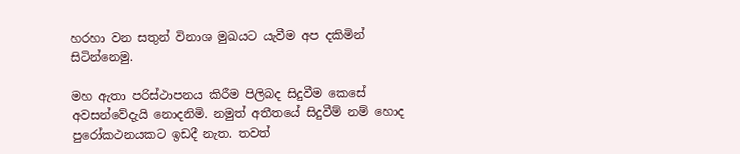හරහා වන සතුන් විනාශ මුඛයට යැවීම අප දකිමින් සිටින්නෙමු.

මහ ඇතා පරිස්ථාපනය කිරීම පිලිබද සිදුවීම කෙසේ අවසන්වේදැයි නොදනිමි. නමුත් අතීතයේ සිදුවීම් නම් හොද පුරෝකථනයකට ඉඩදී නැත. තවත්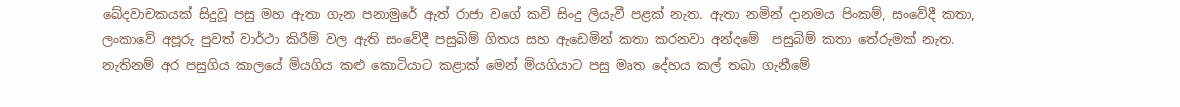ඛේදවාචකයක් සිදුවූ පසු මහ ඇතා ගැන පනාමුරේ ඇත් රාජා වගේ කවි සිංදු ලියැවී පළක් නැත. ඇතා නමින් දානමය පිංකම්, සංවේදී කතා, ලංකාවේ අපූරු පුවත් වාර්ථා කිරීම් වල ඇති සංවේදී පසුබිම් ගිතය සහ ඇඩෙමින් කතා කරනවා අන්දමේ  පසුබිම් කතා තේරුමක් නැත. නැතිනම් අර පසුගිය කාලයේ මියගිය කළු කොටියාට කළාක් මෙන් මියගියාට පසු මෘත දේහය කල් තබා ගැනීමේ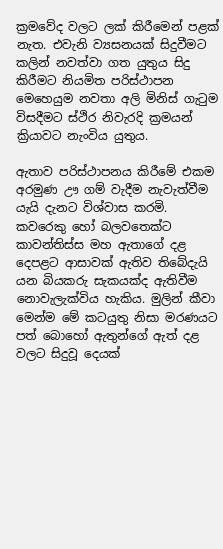ක්‍රමවේද වලට ලක් කිරීමෙන් පළක් නැත. එවැනි ව්‍යසනයක් සිදුවීමට කලින් නවත්වා ගත යුතුය සිදු කිරීමට නියමිත පරිස්ථාපන මෙහෙයුම නවතා අලි මිනිස් ගැටුම විසදීමට ස්ථිර නිවැරදි ක්‍රමයන් ක්‍රියාවට නැංවිය යුතුය.

ඇතාව පරිස්ථාපනය කිරීමේ එකම අරමුණ ඌ ගම් වැදීම නැවැත්වීම යැයි දැනට විශ්වාස කරමි. කවරෙකු හෝ බලවතෙක්ට කාවන්තිස්ස මහ ඇතාගේ දළ දෙපළට ආසාවක් ඇතිව තිබේදැයි යන බියකරු සැකයක්ද ඇතිවීම නොවැලැක්විය හැකිය. මුලින් කීවා මෙන්ම මේ කටයුතු නිසා මරණයට පත් බොහෝ ඇතුන්ගේ ඇත් දළ වලට සිදුවූ දෙයක්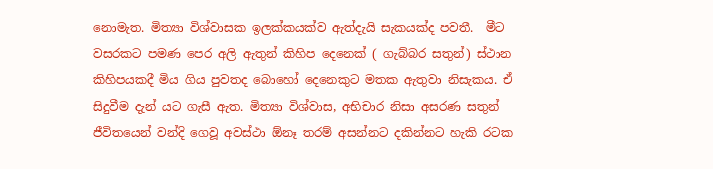නොමැත. මිත්‍යා විශ්වාසක ඉලක්කයක්ව ඇත්දැයි සැකයක්ද පවතී.  මීට වසරකට පමණ පෙර අලි ඇතුන් කිහිප දෙනෙක් ( ගැබ්බර සතුන්) ස්ථාන කිහිපයකදී මිය ගිය පුවතද බොහෝ දෙනෙකුට මතක ඇතුවා නිසැකය. ඒ සිදුවීම දැන් යට ගැසී ඇත. මිත්‍යා විශ්වාස, අභිචාර නිසා අසරණ සතුන් ජීවිතයෙන් වන්දි ගෙවූ අවස්ථා ඕනෑ තරම් අසන්නට දකින්නට හැකි රටක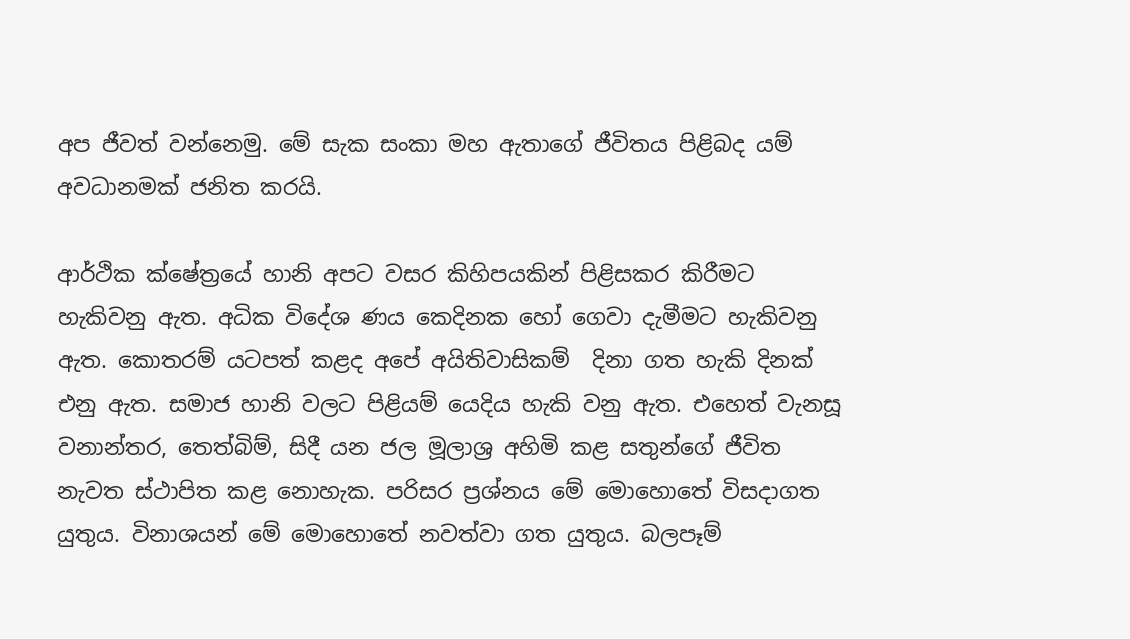අප ජීවත් වන්නෙමු. මේ සැක සංකා මහ ඇතාගේ ජීවිතය පිළිබද යම් අවධානමක් ජනිත කරයි.

ආර්ථික ක්ෂේත්‍රයේ හානි අපට වසර කිහිපයකින් පිළිසකර කිරීමට හැකිවනු ඇත. අධික විදේශ ණය කෙදිනක හෝ ගෙවා දැමීමට හැකිවනු ඇත. කොතරම් යටපත් කළද අපේ අයිතිවාසිකම්  දිනා ගත හැකි දිනක් එනු ඇත. සමාජ හානි වලට පිළියම් යෙදිය හැකි වනු ඇත. එහෙත් වැනසූ වනාන්තර, තෙත්බිම්, සිදී යන ජල මූලාශ්‍ර අහිමි කළ සතුන්ගේ ජීවිත නැවත ස්ථාපිත කළ නොහැක. පරිසර ප්‍රශ්නය මේ මොහොතේ විසදාගත යුතුය. විනාශයන් මේ මොහොතේ නවත්වා ගත යුතුය. බලපෑම්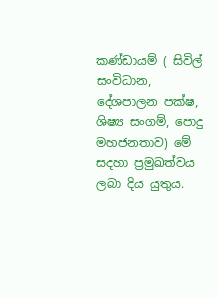කණ්ඩායම් ( සිවිල් සංවිධාන, දේශපාලන පක්ෂ, ශිෂ්‍ය සංගම්, පොදු මහජනතාව) මේ සදහා ප්‍රමුඛත්වය ලබා දිය යුතුය.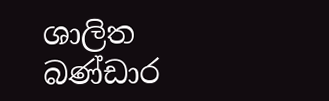ශාලිත බණ්ඩාර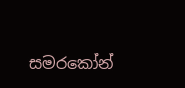සමරකෝන්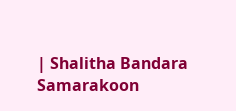| Shalitha Bandara Samarakoon